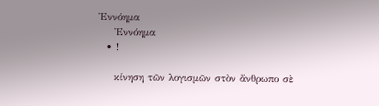Ἐννόημα
    Ἐννόημα
  • !

    κίνηση τῶν λογισμῶν στὸν ἄνθρωπο σὲ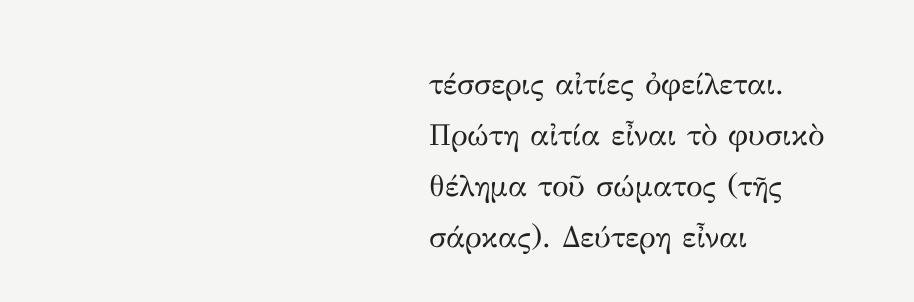τέσσερις αἰτίες ὀφείλεται. Πρώτη αἰτία εἶναι τὸ φυσικὸ θέλημα τοῦ σώματος (τῆς σάρκας). Δεύτερη εἶναι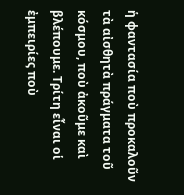ἡ φαντασία ποὺ προκαλοῦν τὰ αἰσθητὰ πράγματα τοῦ κόσμου, ποὺ ἀκοῦμε καὶ βλέπουμε. Τρίτη εἶναι οἱ ἐμπειρίες ποὺ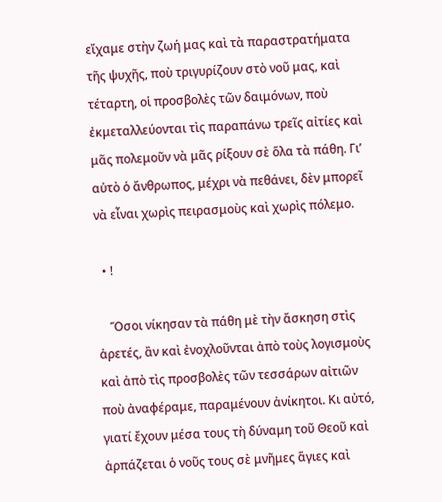εἴχαμε στὴν ζωή μας καὶ τὰ παραστρατήματα τῆς ψυχῆς, ποὺ τριγυρίζουν στὸ νοῦ μας, καὶ τέταρτη, οἱ προσβολὲς τῶν δαιμόνων, ποὺ ἐκμεταλλεύονται τὶς παραπάνω τρεῖς αἰτίες καὶ μᾶς πολεμοῦν νὰ μᾶς ρίξουν σὲ ὅλα τὰ πάθη. Γι’ αὐτὸ ὁ ἄνθρωπος, μέχρι νὰ πεθάνει, δὲν μπορεῖ νὰ εἶναι χωρὶς πειρασμοὺς καὶ χωρὶς πόλεμο.

  • !

    Ὅσοι νίκησαν τὰ πάθη μὲ τὴν ἄσκηση στὶς ἀρετές, ἂν καὶ ἐνοχλοῦνται ἀπὸ τοὺς λογισμοὺς καὶ ἀπὸ τὶς προσβολὲς τῶν τεσσάρων αἰτιῶν ποὺ ἀναφέραμε, παραμένουν ἀνίκητοι. Κι αὐτό, γιατί ἔχουν μέσα τους τὴ δύναμη τοῦ Θεοῦ καὶ ἁρπάζεται ὁ νοῦς τους σὲ μνῆμες ἅγιες καὶ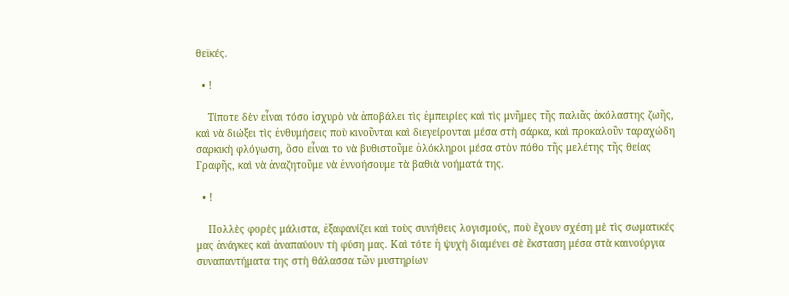θεϊκές.

  • !

    Τίποτε δὲν εἶναι τόσο ἰσχυρὸ νὰ ἀποβάλει τὶς ἐμπειρίες καὶ τὶς μνῆμες τῆς παλιᾶς ἀκόλαστης ζωῆς, καὶ νὰ διώξει τὶς ἐνθυμήσεις ποὺ κινοῦνται καὶ διεγείρονται μέσα στὴ σάρκα, καὶ προκαλοῦν ταραχώδη σαρκικὴ φλόγωση, ὅσο εἶναι το νὰ βυθιστοῦμε ὁλόκληροι μέσα στὸν πόθο τῆς μελέτης τῆς θείας Γραφῆς, καὶ νὰ ἀναζητοῦμε νὰ ἐννοήσουμε τὰ βαθιὰ νοήματά της.

  • !

    Πολλὲς φορὲς μάλιστα, ἐξαφανίζει καὶ τοὺς συνήθεις λογισμούς, ποὺ ἔχουν σχέση μὲ τὶς σωματικές μας ἀνάγκες καὶ ἀναπαύουν τὴ φύση μας. Καὶ τότε ἡ ψυχὴ διαμένει σὲ ἔκσταση μέσα στὰ καινούργια συναπαντήματα της στὴ θάλασσα τῶν μυστηρίων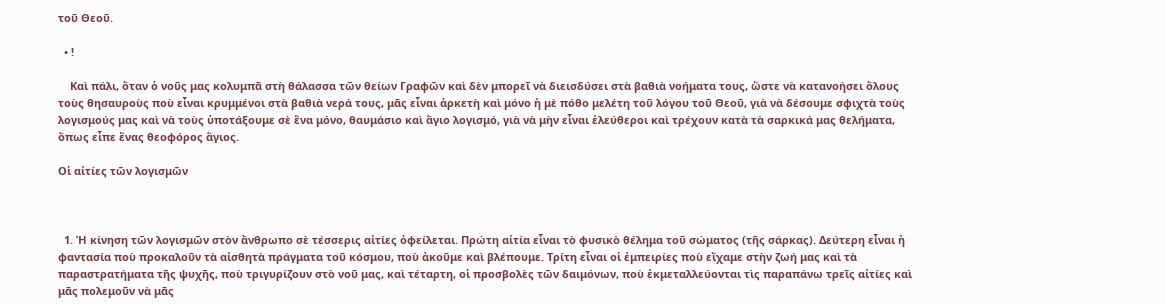τοῦ Θεοῦ.

  • !

    Καὶ πάλι, ὅταν ὁ νοῦς μας κολυμπᾶ στὴ θάλασσα τῶν θείων Γραφῶν καὶ δὲν μπορεῖ νὰ διεισδύσει στὰ βαθιὰ νοήματα τους, ὥστε νὰ κατανοήσει ὅλους τοὺς θησαυροὺς ποὺ εἶναι κρυμμένοι στὰ βαθιὰ νερά τους, μᾶς εἶναι ἀρκετὴ καὶ μόνο ἡ μὲ πόθο μελέτη τοῦ λόγου τοῦ Θεοῦ, γιὰ νὰ δέσουμε σφιχτὰ τοὺς λογισμούς μας καὶ νὰ τοὺς ὑποτάξουμε σὲ ἕνα μόνο, θαυμάσιο καὶ ἅγιο λογισμό, γιὰ νὰ μὴν εἶναι ἐλεύθεροι καὶ τρέχουν κατὰ τὰ σαρκικά μας θελήματα, ὅπως εἶπε ἕνας θεοφόρος ἅγιος.

Οἱ αἰτίες τῶν λογισμῶν



  1. Ἡ κίνηση τῶν λογισμῶν στὸν ἄνθρωπο σὲ τέσσερις αἰτίες ὀφείλεται. Πρώτη αἰτία εἶναι τὸ φυσικὸ θέλημα τοῦ σώματος (τῆς σάρκας). Δεύτερη εἶναι ἡ φαντασία ποὺ προκαλοῦν τὰ αἰσθητὰ πράγματα τοῦ κόσμου, ποὺ ἀκοῦμε καὶ βλέπουμε. Τρίτη εἶναι οἱ ἐμπειρίες ποὺ εἴχαμε στὴν ζωή μας καὶ τὰ παραστρατήματα τῆς ψυχῆς, ποὺ τριγυρίζουν στὸ νοῦ μας, καὶ τέταρτη, οἱ προσβολὲς τῶν δαιμόνων, ποὺ ἐκμεταλλεύονται τὶς παραπάνω τρεῖς αἰτίες καὶ μᾶς πολεμοῦν νὰ μᾶς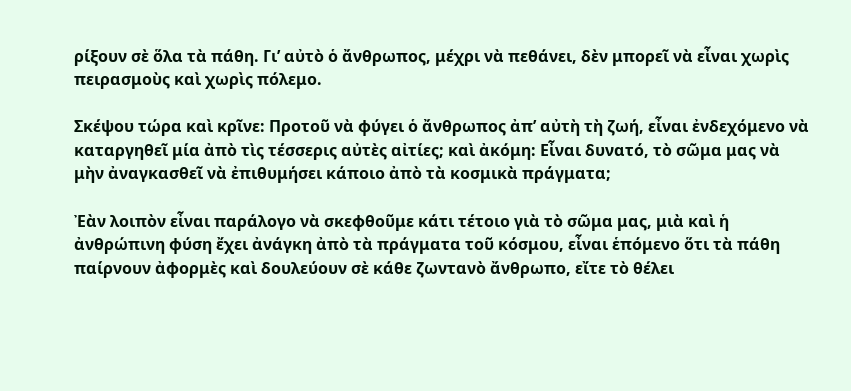ρίξουν σὲ ὅλα τὰ πάθη. Γι’ αὐτὸ ὁ ἄνθρωπος, μέχρι νὰ πεθάνει, δὲν μπορεῖ νὰ εἶναι χωρὶς πειρασμοὺς καὶ χωρὶς πόλεμο.

Σκέψου τώρα καὶ κρῖνε: Προτοῦ νὰ φύγει ὁ ἄνθρωπος ἀπ’ αὐτὴ τὴ ζωή, εἶναι ἐνδεχόμενο νὰ καταργηθεῖ μία ἀπὸ τὶς τέσσερις αὐτὲς αἰτίες; καὶ ἀκόμη: Εἶναι δυνατό, τὸ σῶμα μας νὰ μὴν ἀναγκασθεῖ νὰ ἐπιθυμήσει κάποιο ἀπὸ τὰ κοσμικὰ πράγματα;

Ἐὰν λοιπὸν εἶναι παράλογο νὰ σκεφθοῦμε κάτι τέτοιο γιὰ τὸ σῶμα μας, μιὰ καὶ ἡ ἀνθρώπινη φύση ἔχει ἀνάγκη ἀπὸ τὰ πράγματα τοῦ κόσμου, εἶναι ἑπόμενο ὅτι τὰ πάθη παίρνουν ἀφορμὲς καὶ δουλεύουν σὲ κάθε ζωντανὸ ἄνθρωπο, εἴτε τὸ θέλει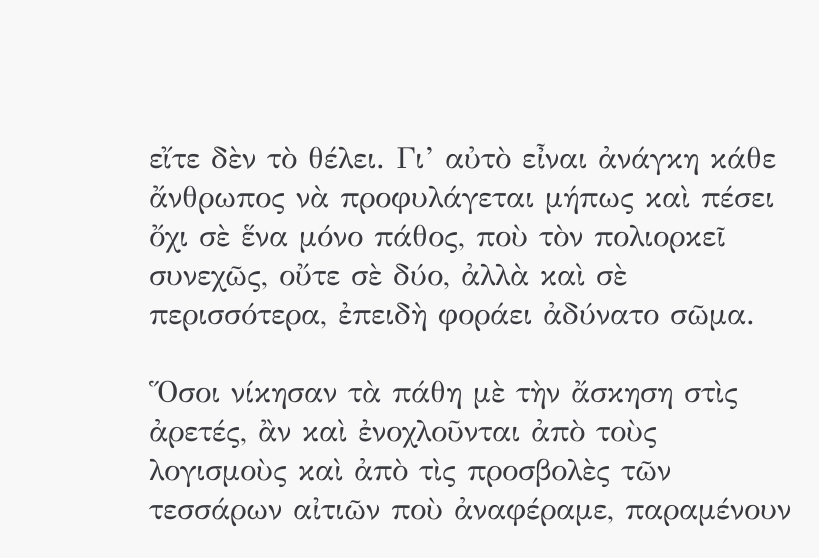εἴτε δὲν τὸ θέλει. Γι’ αὐτὸ εἶναι ἀνάγκη κάθε ἄνθρωπος νὰ προφυλάγεται μήπως καὶ πέσει ὄχι σὲ ἕνα μόνο πάθος, ποὺ τὸν πολιορκεῖ συνεχῶς, οὔτε σὲ δύο, ἀλλὰ καὶ σὲ περισσότερα, ἐπειδὴ φοράει ἀδύνατο σῶμα.

Ὅσοι νίκησαν τὰ πάθη μὲ τὴν ἄσκηση στὶς ἀρετές, ἂν καὶ ἐνοχλοῦνται ἀπὸ τοὺς λογισμοὺς καὶ ἀπὸ τὶς προσβολὲς τῶν τεσσάρων αἰτιῶν ποὺ ἀναφέραμε, παραμένουν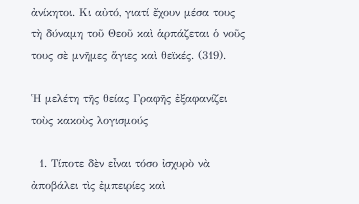ἀνίκητοι. Κι αὐτό, γιατί ἔχουν μέσα τους τὴ δύναμη τοῦ Θεοῦ καὶ ἁρπάζεται ὁ νοῦς τους σὲ μνῆμες ἅγιες καὶ θεϊκές. (319).

Ἡ μελέτη τῆς θείας Γραφῆς ἐξαφανίζει τοὺς κακοὺς λογισμούς

  1. Τίποτε δὲν εἶναι τόσο ἰσχυρὸ νὰ ἀποβάλει τὶς ἐμπειρίες καὶ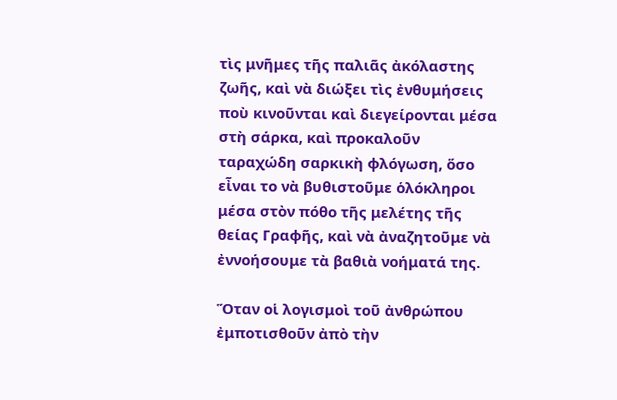τὶς μνῆμες τῆς παλιᾶς ἀκόλαστης ζωῆς, καὶ νὰ διώξει τὶς ἐνθυμήσεις ποὺ κινοῦνται καὶ διεγείρονται μέσα στὴ σάρκα, καὶ προκαλοῦν ταραχώδη σαρκικὴ φλόγωση, ὅσο εἶναι το νὰ βυθιστοῦμε ὁλόκληροι μέσα στὸν πόθο τῆς μελέτης τῆς θείας Γραφῆς, καὶ νὰ ἀναζητοῦμε νὰ ἐννοήσουμε τὰ βαθιὰ νοήματά της.

Ὅταν οἱ λογισμοὶ τοῦ ἀνθρώπου ἐμποτισθοῦν ἀπὸ τὴν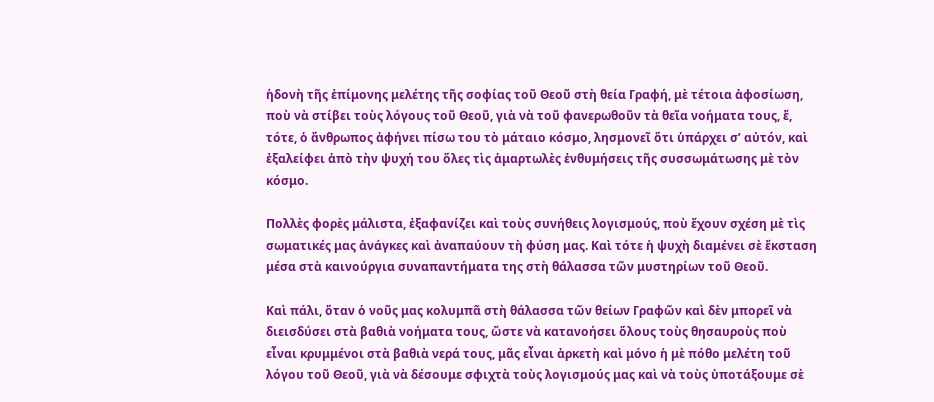ἡδονὴ τῆς ἐπίμονης μελέτης τῆς σοφίας τοῦ Θεοῦ στὴ θεία Γραφή, μὲ τέτοια ἀφοσίωση, ποὺ νὰ στίβει τοὺς λόγους τοῦ Θεοῦ, γιὰ νὰ τοῦ φανερωθοῦν τὰ θεῖα νοήματα τους, ἔ, τότε, ὁ ἄνθρωπος ἀφήνει πίσω του τὸ μάταιο κόσμο, λησμονεῖ ὅτι ὑπάρχει σ’ αὐτόν, καὶ ἐξαλείφει ἀπὸ τὴν ψυχή του ὅλες τὶς ἁμαρτωλὲς ἐνθυμήσεις τῆς συσσωμάτωσης μὲ τὸν κόσμο.

Πολλὲς φορὲς μάλιστα, ἐξαφανίζει καὶ τοὺς συνήθεις λογισμούς, ποὺ ἔχουν σχέση μὲ τὶς σωματικές μας ἀνάγκες καὶ ἀναπαύουν τὴ φύση μας. Καὶ τότε ἡ ψυχὴ διαμένει σὲ ἔκσταση μέσα στὰ καινούργια συναπαντήματα της στὴ θάλασσα τῶν μυστηρίων τοῦ Θεοῦ.

Καὶ πάλι, ὅταν ὁ νοῦς μας κολυμπᾶ στὴ θάλασσα τῶν θείων Γραφῶν καὶ δὲν μπορεῖ νὰ διεισδύσει στὰ βαθιὰ νοήματα τους, ὥστε νὰ κατανοήσει ὅλους τοὺς θησαυροὺς ποὺ εἶναι κρυμμένοι στὰ βαθιὰ νερά τους, μᾶς εἶναι ἀρκετὴ καὶ μόνο ἡ μὲ πόθο μελέτη τοῦ λόγου τοῦ Θεοῦ, γιὰ νὰ δέσουμε σφιχτὰ τοὺς λογισμούς μας καὶ νὰ τοὺς ὑποτάξουμε σὲ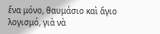ἕνα μόνο, θαυμάσιο καὶ ἅγιο λογισμό, γιὰ νὰ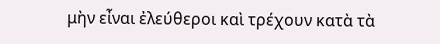μὴν εἶναι ἐλεύθεροι καὶ τρέχουν κατὰ τὰ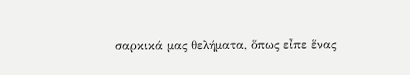σαρκικά μας θελήματα, ὅπως εἶπε ἕνας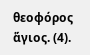θεοφόρος ἅγιος. (4).